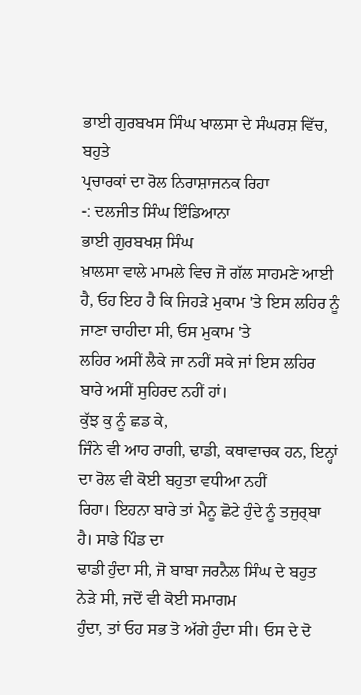ਭਾਈ ਗੁਰਬਖਸ ਸਿੰਘ ਖਾਲਸਾ ਦੇ ਸੰਘਰਸ਼ ਵਿੱਚ, ਬਹੁਤੇ
ਪ੍ਰਚਾਰਕਾਂ ਦਾ ਰੋਲ ਨਿਰਾਸ਼ਾਜਨਕ ਰਿਹਾ
-: ਦਲਜੀਤ ਸਿੰਘ ਇੰਡਿਆਨਾ
ਭਾਈ ਗੁਰਬਖਸ਼ ਸਿੰਘ
ਖ਼ਾਲਸਾ ਵਾਲੇ ਮਾਮਲੇ ਵਿਚ ਜੋ ਗੱਲ ਸਾਹਮਣੇ ਆਈ
ਹੈ, ਓਹ ਇਹ ਹੈ ਕਿ ਜਿਹੜੇ ਮੁਕਾਮ 'ਤੇ ਇਸ ਲਹਿਰ ਨੂੰ ਜਾਣਾ ਚਾਹੀਦਾ ਸੀ, ਓਸ ਮੁਕਾਮ 'ਤੇ
ਲਹਿਰ ਅਸੀਂ ਲੈਕੇ ਜਾ ਨਹੀਂ ਸਕੇ ਜਾਂ ਇਸ ਲਹਿਰ ਬਾਰੇ ਅਸੀਂ ਸੁਹਿਰਦ ਨਹੀਂ ਹਾਂ।
ਕੁੱਝ ਕੁ ਨੂੰ ਛਡ ਕੇ,
ਜਿੰਨੇ ਵੀ ਆਹ ਰਾਗੀ, ਢਾਡੀ, ਕਥਾਵਾਚਕ ਹਨ, ਇਨ੍ਹਾਂ ਦਾ ਰੋਲ ਵੀ ਕੋਈ ਬਹੁਤਾ ਵਧੀਆ ਨਹੀਂ
ਰਿਹਾ। ਇਹਨਾ ਬਾਰੇ ਤਾਂ ਮੈਨੂ ਛੋਟੇ ਹੁੰਦੇ ਨੂੰ ਤਜੁਰ੍ਬਾ ਹੈ। ਸਾਡੇ ਪਿੰਡ ਦਾ
ਢਾਡੀ ਹੁੰਦਾ ਸੀ, ਜੋ ਬਾਬਾ ਜਰਨੈਲ ਸਿੰਘ ਦੇ ਬਹੁਤ ਨੇੜੇ ਸੀ, ਜਦੋਂ ਵੀ ਕੋਈ ਸਮਾਗਮ
ਹੁੰਦਾ, ਤਾਂ ਓਹ ਸਭ ਤੋ ਅੱਗੇ ਹੁੰਦਾ ਸੀ। ਓਸ ਦੇ ਦੋ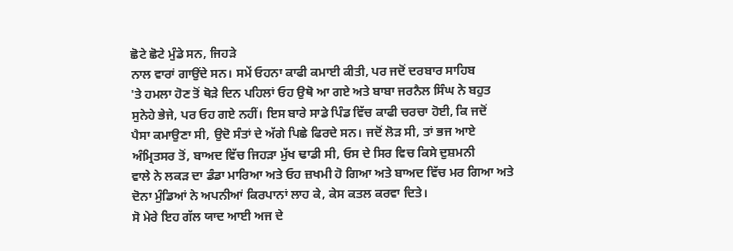ਛੋਟੇ ਛੋਟੇ ਮੁੰਡੇ ਸਨ, ਜਿਹੜੇ
ਨਾਲ ਵਾਰਾਂ ਗਾਉਂਦੇ ਸਨ। ਸਮੇਂ ਓਹਨਾ ਕਾਫੀ ਕਮਾਈ ਕੀਤੀ, ਪਰ ਜਦੋਂ ਦਰਬਾਰ ਸਾਹਿਬ
'ਤੇ ਹਮਲਾ ਹੋਣ ਤੋਂ ਥੋੜੇ ਦਿਨ ਪਹਿਲਾਂ ਓਹ ਉਥੋ ਆ ਗਏ ਅਤੇ ਬਾਬਾ ਜਰਨੈਲ ਸਿੰਘ ਨੇ ਬਹੁਤ
ਸੁਨੇਹੇ ਭੇਜੇ, ਪਰ ਓਹ ਗਏ ਨਹੀਂ। ਇਸ ਬਾਰੇ ਸਾਡੇ ਪਿੰਡ ਵਿੱਚ ਕਾਫੀ ਚਰਚਾ ਹੋਈ, ਕਿ ਜਦੋਂ
ਪੈਸਾ ਕਮਾਉਣਾ ਸੀ, ਉਦੋ ਸੰਤਾਂ ਦੇ ਅੱਗੇ ਪਿਛੇ ਫਿਰਦੇ ਸਨ। ਜਦੋਂ ਲੋੜ ਸੀ, ਤਾਂ ਭਜ ਆਏ
ਅੰਮ੍ਰਿਤਸਰ ਤੋਂ, ਬਾਅਦ ਵਿੱਚ ਜਿਹੜਾ ਮੁੱਖ ਢਾਡੀ ਸੀ, ਓਸ ਦੇ ਸਿਰ ਵਿਚ ਕਿਸੇ ਦੁਸ਼ਮਨੀ
ਵਾਲੇ ਨੇ ਲਕੜ ਦਾ ਡੰਡਾ ਮਾਰਿਆ ਅਤੇ ਓਹ ਜ਼ਖਮੀ ਹੋ ਗਿਆ ਅਤੇ ਬਾਅਦ ਵਿੱਚ ਮਰ ਗਿਆ ਅਤੇ
ਦੋਨਾ ਮੁੰਡਿਆਂ ਨੇ ਅਪਨੀਆਂ ਕਿਰਪਾਨਾਂ ਲਾਹ ਕੇ, ਕੇਸ ਕਤਲ ਕਰਵਾ ਦਿਤੇ।
ਸੋ ਮੇਰੇ ਇਹ ਗੱਲ ਯਾਦ ਆਈ ਅਜ ਦੇ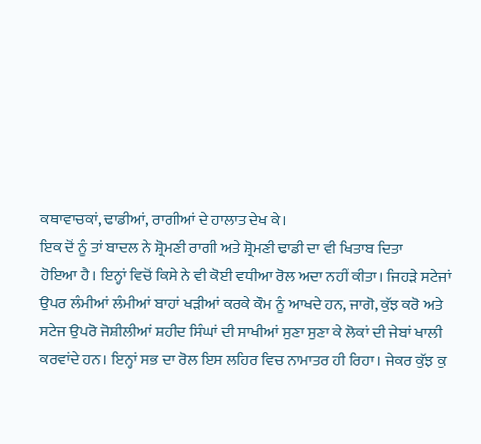ਕਥਾਵਾਚਕਾਂ, ਢਾਡੀਆਂ, ਰਾਗੀਆਂ ਦੇ ਹਾਲਾਤ ਦੇਖ ਕੇ।
ਇਕ ਦੋਂ ਨੂੰ ਤਾਂ ਬਾਦਲ ਨੇ ਸ਼੍ਰੋਮਣੀ ਰਾਗੀ ਅਤੇ ਸ਼੍ਰੋਮਣੀ ਢਾਡੀ ਦਾ ਵੀ ਖਿਤਾਬ ਦਿਤਾ
ਹੋਇਆ ਹੈ। ਇਨ੍ਹਾਂ ਵਿਚੋਂ ਕਿਸੇ ਨੇ ਵੀ ਕੋਈ ਵਧੀਆ ਰੋਲ ਅਦਾ ਨਹੀਂ ਕੀਤਾ। ਜਿਹੜੇ ਸਟੇਜਾਂ
ਉਪਰ ਲੰਮੀਆਂ ਲੰਮੀਆਂ ਬਾਹਾਂ ਖੜੀਆਂ ਕਰਕੇ ਕੌਮ ਨੂੰ ਆਖਦੇ ਹਨ, ਜਾਗੋ, ਕੁੱਝ ਕਰੋ ਅਤੇ
ਸਟੇਜ ਉਪਰੋ ਜੋਸ਼ੀਲੀਆਂ ਸ਼ਹੀਦ ਸਿੰਘਾਂ ਦੀ ਸਾਖੀਆਂ ਸੁਣਾ ਸੁਣਾ ਕੇ ਲੋਕਾਂ ਦੀ ਜੇਬਾਂ ਖਾਲੀ
ਕਰਵਾਂਦੇ ਹਨ। ਇਨ੍ਹਾਂ ਸਭ ਦਾ ਰੋਲ ਇਸ ਲਹਿਰ ਵਿਚ ਨਾਮਾਤਰ ਹੀ ਰਿਹਾ। ਜੇਕਰ ਕੁੱਝ ਕੁ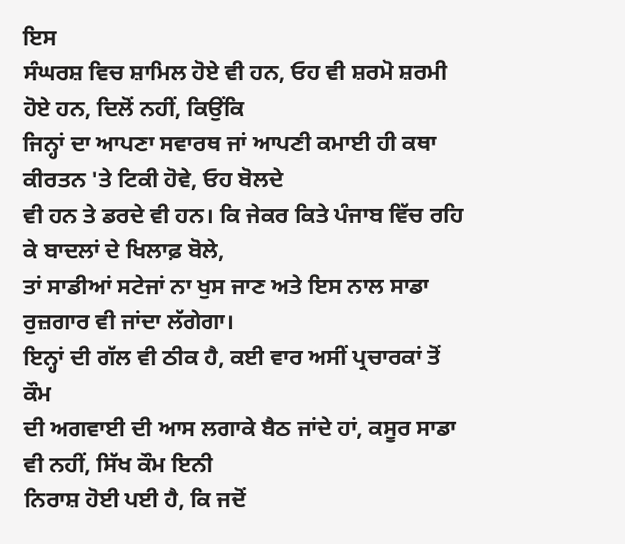ਇਸ
ਸੰਘਰਸ਼ ਵਿਚ ਸ਼ਾਮਿਲ ਹੋਏ ਵੀ ਹਨ, ਓਹ ਵੀ ਸ਼ਰਮੋ ਸ਼ਰਮੀ ਹੋਏ ਹਨ, ਦਿਲੋਂ ਨਹੀਂ, ਕਿਉਂਕਿ
ਜਿਨ੍ਹਾਂ ਦਾ ਆਪਣਾ ਸਵਾਰਥ ਜਾਂ ਆਪਣੀ ਕਮਾਈ ਹੀ ਕਥਾ ਕੀਰਤਨ 'ਤੇ ਟਿਕੀ ਹੋਵੇ, ਓਹ ਬੋਲਦੇ
ਵੀ ਹਨ ਤੇ ਡਰਦੇ ਵੀ ਹਨ। ਕਿ ਜੇਕਰ ਕਿਤੇ ਪੰਜਾਬ ਵਿੱਚ ਰਹਿ ਕੇ ਬਾਦਲਾਂ ਦੇ ਖਿਲਾਫ਼ ਬੋਲੇ,
ਤਾਂ ਸਾਡੀਆਂ ਸਟੇਜਾਂ ਨਾ ਖੁਸ ਜਾਣ ਅਤੇ ਇਸ ਨਾਲ ਸਾਡਾ ਰੁਜ਼ਗਾਰ ਵੀ ਜਾਂਦਾ ਲੱਗੇਗਾ।
ਇਨ੍ਹਾਂ ਦੀ ਗੱਲ ਵੀ ਠੀਕ ਹੈ, ਕਈ ਵਾਰ ਅਸੀਂ ਪ੍ਰਚਾਰਕਾਂ ਤੋਂ ਕੌਮ
ਦੀ ਅਗਵਾਈ ਦੀ ਆਸ ਲਗਾਕੇ ਬੈਠ ਜਾਂਦੇ ਹਾਂ, ਕਸੂਰ ਸਾਡਾ ਵੀ ਨਹੀਂ, ਸਿੱਖ ਕੌਮ ਇਨੀ
ਨਿਰਾਸ਼ ਹੋਈ ਪਈ ਹੈ, ਕਿ ਜਦੋਂ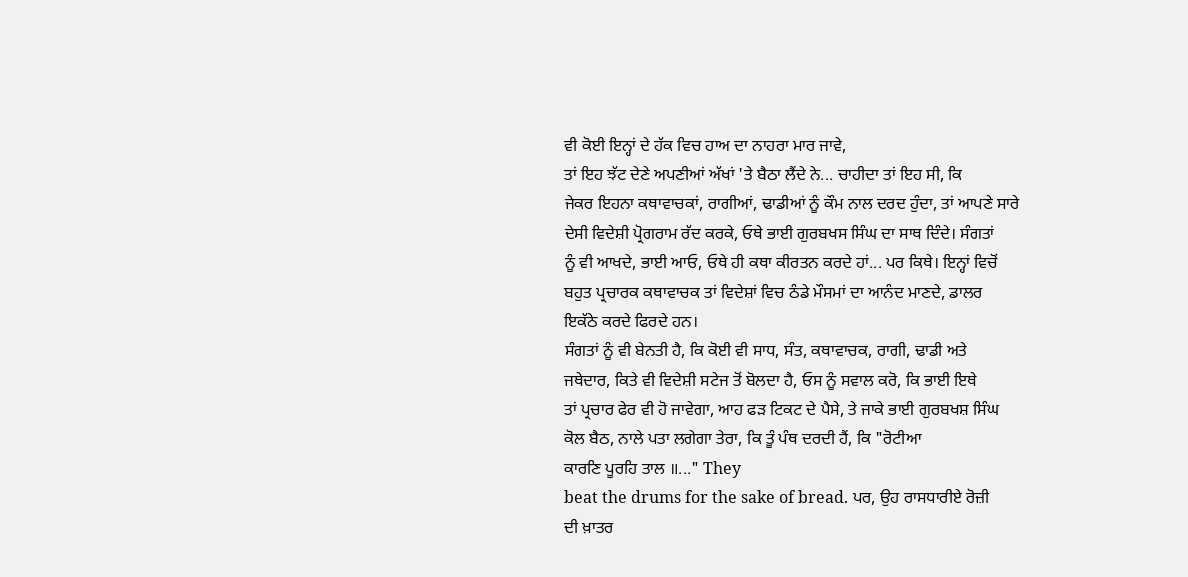ਵੀ ਕੋਈ ਇਨ੍ਹਾਂ ਦੇ ਹੱਕ ਵਿਚ ਹਾਅ ਦਾ ਨਾਹਰਾ ਮਾਰ ਜਾਵੇ,
ਤਾਂ ਇਹ ਝੱਟ ਦੇਣੇ ਅਪਣੀਆਂ ਅੱਖਾਂ 'ਤੇ ਬੈਠਾ ਲੈਂਦੇ ਨੇ... ਚਾਹੀਦਾ ਤਾਂ ਇਹ ਸੀ, ਕਿ
ਜੇਕਰ ਇਹਨਾ ਕਥਾਵਾਚਕਾਂ, ਰਾਗੀਆਂ, ਢਾਡੀਆਂ ਨੂੰ ਕੌਮ ਨਾਲ ਦਰਦ ਹੁੰਦਾ, ਤਾਂ ਆਪਣੇ ਸਾਰੇ
ਦੇਸੀ ਵਿਦੇਸ਼ੀ ਪ੍ਰੋਗਰਾਮ ਰੱਦ ਕਰਕੇ, ਓਥੇ ਭਾਈ ਗੁਰਬਖਸ ਸਿੰਘ ਦਾ ਸਾਥ ਦਿੰਦੇ। ਸੰਗਤਾਂ
ਨੂੰ ਵੀ ਆਖਦੇ, ਭਾਈ ਆਓ, ਓਥੇ ਹੀ ਕਥਾ ਕੀਰਤਨ ਕਰਦੇ ਹਾਂ... ਪਰ ਕਿਥੇ। ਇਨ੍ਹਾਂ ਵਿਚੋਂ
ਬਹੁਤ ਪ੍ਰਚਾਰਕ ਕਥਾਵਾਚਕ ਤਾਂ ਵਿਦੇਸ਼ਾਂ ਵਿਚ ਠੰਡੇ ਮੌਸਮਾਂ ਦਾ ਆਨੰਦ ਮਾਣਦੇ, ਡਾਲਰ
ਇਕੱਠੇ ਕਰਦੇ ਫਿਰਦੇ ਹਨ।
ਸੰਗਤਾਂ ਨੂੰ ਵੀ ਬੇਨਤੀ ਹੈ, ਕਿ ਕੋਈ ਵੀ ਸਾਧ, ਸੰਤ, ਕਥਾਵਾਚਕ, ਰਾਗੀ, ਢਾਡੀ ਅਤੇ
ਜਥੇਦਾਰ, ਕਿਤੇ ਵੀ ਵਿਦੇਸ਼ੀ ਸਟੇਜ ਤੋਂ ਬੋਲਦਾ ਹੈ, ਓਸ ਨੂੰ ਸਵਾਲ ਕਰੋ, ਕਿ ਭਾਈ ਇਥੇ
ਤਾਂ ਪ੍ਰਚਾਰ ਫੇਰ ਵੀ ਹੋ ਜਾਵੇਗਾ, ਆਹ ਫੜ ਟਿਕਟ ਦੇ ਪੈਸੇ, ਤੇ ਜਾਕੇ ਭਾਈ ਗੁਰਬਖਸ਼ ਸਿੰਘ
ਕੋਲ ਬੈਠ, ਨਾਲੇ ਪਤਾ ਲਗੇਗਾ ਤੇਰਾ, ਕਿ ਤੂੰ ਪੰਥ ਦਰਦੀ ਹੈਂ, ਕਿ "ਰੋਟੀਆ
ਕਾਰਣਿ ਪੂਰਹਿ ਤਾਲ ॥..." They
beat the drums for the sake of bread. ਪਰ, ਉਹ ਰਾਸਧਾਰੀਏ ਰੋਜ਼ੀ
ਦੀ ਖ਼ਾਤਰ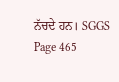ਨੱਚਦੇ ਹਨ। SGGS Page 465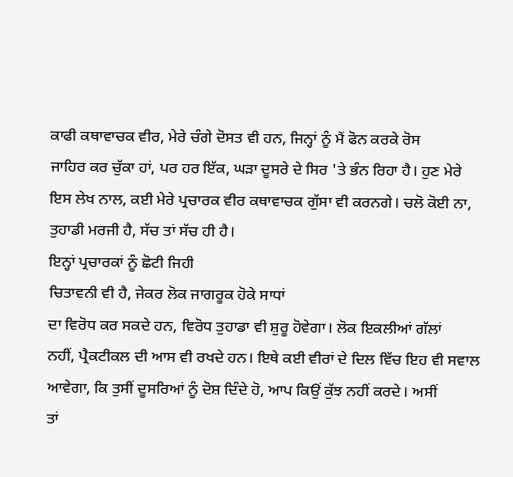ਕਾਫੀ ਕਥਾਵਾਚਕ ਵੀਰ, ਮੇਰੇ ਚੰਗੇ ਦੋਸਤ ਵੀ ਹਨ, ਜਿਨ੍ਹਾਂ ਨੂੰ ਮੈਂ ਫੋਨ ਕਰਕੇ ਰੋਸ
ਜਾਹਿਰ ਕਰ ਚੁੱਕਾ ਹਾਂ, ਪਰ ਹਰ ਇੱਕ, ਘੜਾ ਦੂਸਰੇ ਦੇ ਸਿਰ 'ਤੇ ਭੰਨ ਰਿਹਾ ਹੈ। ਹੁਣ ਮੇਰੇ
ਇਸ ਲੇਖ ਨਾਲ, ਕਈ ਮੇਰੇ ਪ੍ਰਚਾਰਕ ਵੀਰ ਕਥਾਵਾਚਕ ਗੁੱਸਾ ਵੀ ਕਰਨਗੇ। ਚਲੋ ਕੋਈ ਨਾ,
ਤੁਹਾਡੀ ਮਰਜੀ ਹੈ, ਸੱਚ ਤਾਂ ਸੱਚ ਹੀ ਹੈ।
ਇਨ੍ਹਾਂ ਪ੍ਰਚਾਰਕਾਂ ਨੂੰ ਛੋਟੀ ਜਿਹੀ
ਚਿਤਾਵਨੀ ਵੀ ਹੈ, ਜੇਕਰ ਲੋਕ ਜਾਗਰੂਕ ਹੋਕੇ ਸਾਧਾਂ
ਦਾ ਵਿਰੋਧ ਕਰ ਸਕਦੇ ਹਨ, ਵਿਰੋਧ ਤੁਹਾਡਾ ਵੀ ਸ਼ੁਰੂ ਹੋਵੇਗਾ। ਲੋਕ ਇਕਲੀਆਂ ਗੱਲਾਂ
ਨਹੀਂ, ਪ੍ਰੈਕਟੀਕਲ ਦੀ ਆਸ ਵੀ ਰਖਦੇ ਹਨ। ਇਥੇ ਕਈ ਵੀਰਾਂ ਦੇ ਦਿਲ ਵਿੱਚ ਇਹ ਵੀ ਸਵਾਲ
ਆਵੇਗਾ, ਕਿ ਤੁਸੀਂ ਦੂਸਰਿਆਂ ਨੂੰ ਦੋਸ਼ ਦਿੰਦੇ ਹੋ, ਆਪ ਕਿਉਂ ਕੁੱਝ ਨਹੀਂ ਕਰਦੇ। ਅਸੀਂ
ਤਾਂ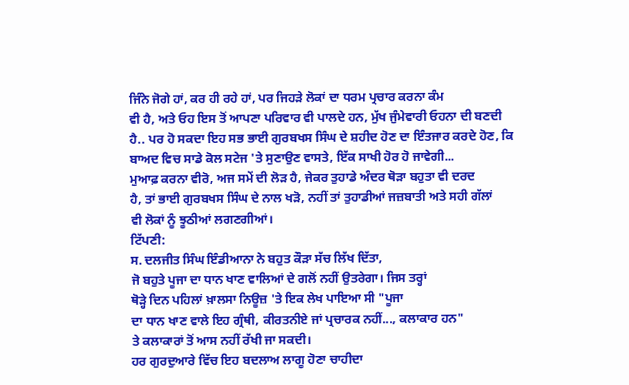ਜਿੰਨੇ ਜੋਗੇ ਹਾਂ, ਕਰ ਹੀ ਰਹੇ ਹਾਂ, ਪਰ ਜਿਹੜੇ ਲੋਕਾਂ ਦਾ ਧਰਮ ਪ੍ਰਚਾਰ ਕਰਨਾ ਕੰਮ
ਵੀ ਹੈ, ਅਤੇ ਓਹ ਇਸ ਤੋਂ ਆਪਣਾ ਪਰਿਵਾਰ ਵੀ ਪਾਲਦੇ ਹਨ, ਮੁੱਖ ਜੁੰਮੇਵਾਰੀ ਓਹਨਾ ਦੀ ਬਣਦੀ
ਹੈ.. ਪਰ ਹੋ ਸਕਦਾ ਇਹ ਸਭ ਭਾਈ ਗੁਰਬਖਸ ਸਿੰਘ ਦੇ ਸ਼ਹੀਦ ਹੋਣ ਦਾ ਇੰਤਜਾਰ ਕਰਦੇ ਹੋਣ, ਕਿ
ਬਾਅਦ ਵਿਚ ਸਾਡੇ ਕੋਲ ਸਟੇਜ 'ਤੇ ਸੁਣਾਉਣ ਵਾਸਤੇ, ਇੱਕ ਸਾਖੀ ਹੋਰ ਹੋ ਜਾਵੇਗੀ...
ਮੁਆਫ਼ ਕਰਨਾ ਵੀਰੋ, ਅਜ ਸਮੇਂ ਦੀ ਲੋੜ ਹੈ, ਜੇਕਰ ਤੁਹਾਡੇ ਅੰਦਰ ਥੋੜਾ ਬਹੁਤਾ ਵੀ ਦਰਦ
ਹੈ, ਤਾਂ ਭਾਈ ਗੁਰਬਖਸ ਸਿੰਘ ਦੇ ਨਾਲ ਖੜੋ, ਨਹੀਂ ਤਾਂ ਤੁਹਾਡੀਆਂ ਜਜ਼ਬਾਤੀ ਅਤੇ ਸਹੀ ਗੱਲਾਂ
ਵੀ ਲੋਕਾਂ ਨੂੰ ਝੂਠੀਆਂ ਲਗਣਗੀਆਂ।
ਟਿੱਪਣੀ:
ਸ. ਦਲਜੀਤ ਸਿੰਘ ਇੰਡੀਆਨਾ ਨੇ ਬਹੁਤ ਕੌੜਾ ਸੱਚ ਲਿੱਖ ਦਿੱਤਾ,
ਜੋ ਬਹੁਤੇ ਪੂਜਾ ਦਾ ਧਾਨ ਖਾਣ ਵਾਲਿਆਂ ਦੇ ਗਲੋਂ ਨਹੀਂ ਉਤਰੇਗਾ। ਜਿਸ ਤਰ੍ਹਾਂ
ਥੋੜ੍ਹੇ ਦਿਨ ਪਹਿਲਾਂ ਖ਼ਾਲਸਾ ਨਿਊਜ਼ 'ਤੇ ਇਕ ਲੇਖ ਪਾਇਆ ਸੀ "ਪੂਜਾ
ਦਾ ਧਾਨ ਖਾਣ ਵਾਲੇ ਇਹ ਗ੍ਰੰਥੀ, ਕੀਰਤਨੀਏ ਜਾਂ ਪ੍ਰਚਾਰਕ ਨਹੀਂ..., ਕਲਾਕਾਰ ਹਨ"
ਤੇ ਕਲਾਕਾਰਾਂ ਤੋਂ ਆਸ ਨਹੀਂ ਰੱਖੀ ਜਾ ਸਕਦੀ।
ਹਰ ਗੁਰਦੁਆਰੇ ਵਿੱਚ ਇਹ ਬਦਲਾਅ ਲਾਗੂ ਹੋਣਾ ਚਾਹੀਦਾ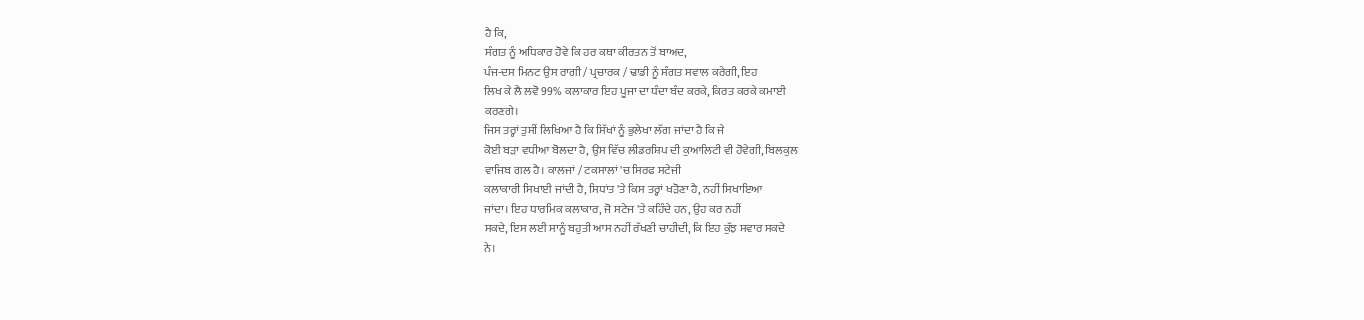ਹੈ ਕਿ,
ਸੰਗਤ ਨੂੰ ਅਧਿਕਾਰ ਹੋਵੇ ਕਿ ਹਰ ਕਥਾ ਕੀਰਤਨ ਤੋਂ ਬਾਅਦ,
ਪੰਜ-ਦਸ ਮਿਨਟ ਉਸ ਰਾਗੀ / ਪ੍ਰਚਾਰਕ / ਢਾਡੀ ਨੂੰ ਸੰਗਤ ਸਵਾਲ ਕਰੇਗੀ, ਇਹ
ਲਿਖ ਕੇ ਲੈ ਲਵੋ 99% ਕਲਾਕਾਰ ਇਹ ਪੂਜਾ ਦਾ ਧੰਦਾ ਬੰਦ ਕਰਕੇ, ਕਿਰਤ ਕਰਕੇ ਕਮਾਈ
ਕਰਣਗੇ।
ਜਿਸ ਤਰ੍ਹਾਂ ਤੁਸੀਂ ਲਿਖਿਆ ਹੈ ਕਿ ਸਿੱਖਾਂ ਨੂੰ ਭੁਲੇਖਾ ਲੱਗ ਜਾਂਦਾ ਹੈ ਕਿ ਜੇ
ਕੋਈ ਬੜਾ ਵਧੀਆ ਬੋਲਦਾ ਹੈ, ਉਸ ਵਿੱਚ ਲੀਡਰਸ਼ਿਪ ਦੀ ਕੁਆਲਿਟੀ ਵੀ ਹੋਵੇਗੀ, ਬਿਲਕੁਲ
ਵਾਜਿਬ ਗਲ ਹੈ। ਕਾਲਜਾਂ / ਟਕਸਾਲਾਂ 'ਚ ਸਿਰਫ ਸਟੇਜੀ
ਕਲਾਕਾਰੀ ਸਿਖਾਈ ਜਾਂਦੀ ਹੈ, ਸਿਧਾਂਤ 'ਤੇ ਕਿਸ ਤਰ੍ਹਾਂ ਖੜੋਣਾ ਹੈ, ਨਹੀਂ ਸਿਖਾਇਆ
ਜਾਂਦਾ। ਇਹ ਧਾਰਮਿਕ ਕਲਾਕਾਰ, ਜੋ ਸਟੇਜ 'ਤੇ ਕਹਿੰਦੇ ਹਨ, ਉਹ ਕਰ ਨਹੀਂ
ਸਕਦੇ, ਇਸ ਲਈ ਸਾਨੂੰ ਬਹੁਤੀ ਆਸ ਨਹੀਂ ਰੱਖਣੀ ਚਾਹੀਦੀ, ਕਿ ਇਹ ਕੁੱਝ ਸਵਾਰ ਸਕਦੇ
ਨੇ।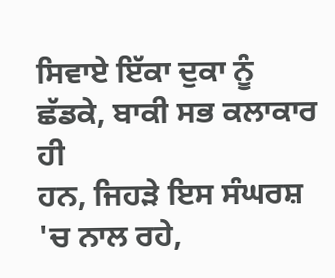ਸਿਵਾਏ ਇੱਕਾ ਦੁਕਾ ਨੂੰ ਛੱਡਕੇ, ਬਾਕੀ ਸਭ ਕਲਾਕਾਰ ਹੀ
ਹਨ, ਜਿਹੜੇ ਇਸ ਸੰਘਰਸ਼ 'ਚ ਨਾਲ ਰਹੇ,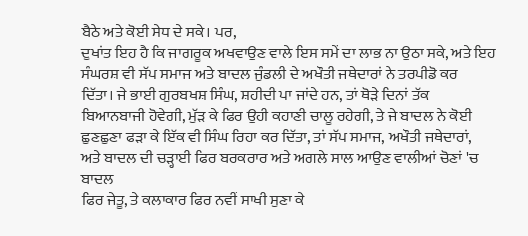ਬੈਠੇ ਅਤੇ ਕੋਈ ਸੇਧ ਦੇ ਸਕੇ। ਪਰ,
ਦੁਖਾਂਤ ਇਹ ਹੈ ਕਿ ਜਾਗਰੂਕ ਅਖਵਾਉਣ ਵਾਲੇ ਇਸ ਸਮੇਂ ਦਾ ਲਾਭ ਨਾ ਉਠਾ ਸਕੇ, ਅਤੇ ਇਹ
ਸੰਘਰਸ਼ ਵੀ ਸੱਪ ਸਮਾਜ ਅਤੇ ਬਾਦਲ ਜੁੰਡਲੀ ਦੇ ਅਖੌਤੀ ਜਥੇਦਾਰਾਂ ਨੇ ਤਰਪੀਡੋ ਕਰ
ਦਿੱਤਾ। ਜੇ ਭਾਈ ਗੁਰਬਖਸ਼ ਸਿੰਘ, ਸ਼ਹੀਦੀ ਪਾ ਜਾਂਦੇ ਹਨ, ਤਾਂ ਥੋੜੇ ਦਿਨਾਂ ਤੱਕ
ਬਿਆਨਬਾਜੀ ਹੋਵੇਗੀ, ਮੁੱੜ ਕੇ ਫਿਰ ਉਹੀ ਕਹਾਣੀ ਚਾਲੂ ਰਹੇਗੀ, ਤੇ ਜੇ ਬਾਦਲ ਨੇ ਕੋਈ
ਛੁਣਛੁਣਾ ਫੜਾ ਕੇ ਇੱਕ ਵੀ ਸਿੰਘ ਰਿਹਾ ਕਰ ਦਿੱਤਾ, ਤਾਂ ਸੱਪ ਸਮਾਜ, ਅਖੌਤੀ ਜਥੇਦਾਰਾਂ,
ਅਤੇ ਬਾਦਲ ਦੀ ਚੜ੍ਹਾਈ ਫਿਰ ਬਰਕਰਾਰ ਅਤੇ ਅਗਲੇ ਸਾਲ ਆਉਣ ਵਾਲੀਆਂ ਚੋਣਾਂ 'ਚ ਬਾਦਲ
ਫਿਰ ਜੇਤੂ, ਤੇ ਕਲਾਕਾਰ ਫਿਰ ਨਵੀਂ ਸਾਖੀ ਸੁਣਾ ਕੇ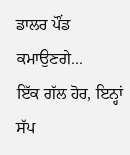ਡਾਲਰ ਪੌਂਡ ਕਮਾਉਣਗੇ...
ਇੱਕ ਗੱਲ ਹੋਰ, ਇਨ੍ਹਾਂ ਸੱਪ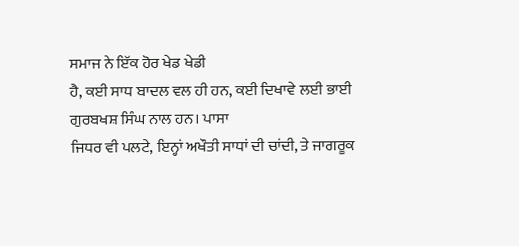ਸਮਾਜ ਨੇ ਇੱਕ ਹੋਰ ਖੇਡ ਖੇਡੀ
ਹੈ, ਕਈ ਸਾਧ ਬਾਦਲ ਵਲ ਹੀ ਹਨ, ਕਈ ਦਿਖਾਵੇ ਲਈ ਭਾਈ ਗੁਰਬਖਸ਼ ਸਿੰਘ ਨਾਲ ਹਨ। ਪਾਸਾ
ਜਿਧਰ ਵੀ ਪਲਟੇ, ਇਨ੍ਹਾਂ ਅਖੌਤੀ ਸਾਧਾਂ ਦੀ ਚਾਂਦੀ, ਤੇ ਜਾਗਰੂਕ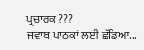ਪ੍ਰਚਾਰਕ ???
ਜਵਾਬ ਪਾਠਕਾਂ ਲਈ ਛੱਡਿਆ...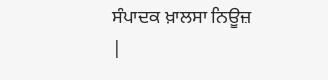ਸੰਪਾਦਕ ਖ਼ਾਲਸਾ ਨਿਊਜ਼
|